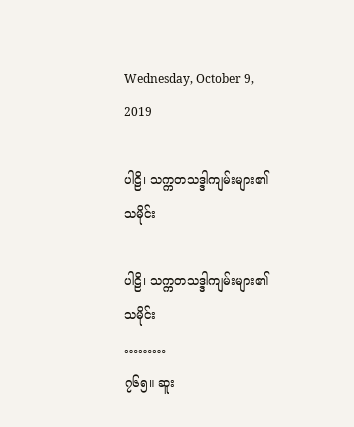Wednesday, October 9, 2019

ပါဠိ၊ သက္ကတသဒ္ဒါကျမ်းများ၏ သမိုင်း

ပါဠိ၊ သက္ကတသဒ္ဒါကျမ်းများ၏ သမိုင်း
………
၇၆၅။ ဆူး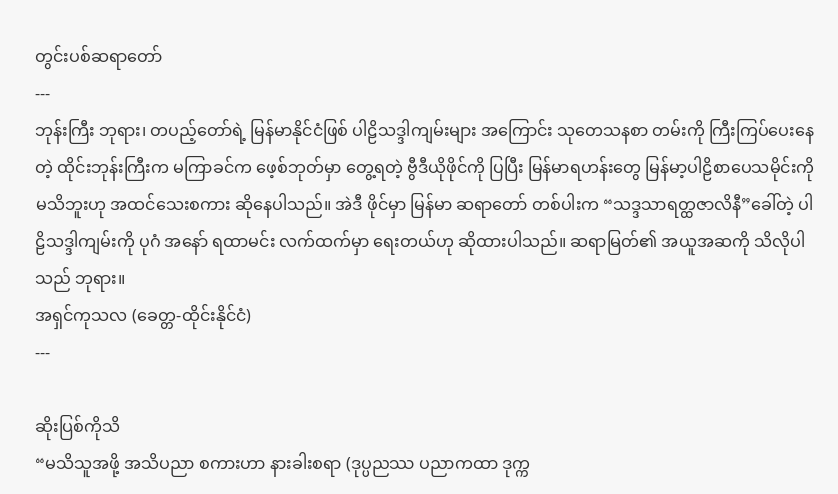တွင်းပစ်ဆရာတော်
---
ဘုန်းကြီး ဘုရား၊ တပည့်တော်ရဲ့ မြန်မာနိုင်ငံဖြစ် ပါဠိသဒ္ဒါကျမ်းများ အကြောင်း သုတေသနစာ တမ်းကို ကြီးကြပ်ပေးနေတဲ့ ထိုင်းဘုန်းကြီးက မကြာခင်က ဖေ့စ်ဘုတ်မှာ တွေ့ရတဲ့ ဗွီဒီယိုဖိုင်ကို ပြပြီး မြန်မာရဟန်းတွေ မြန်မာ့ပါဠိစာပေသမိုင်းကို မသိဘူးဟု အထင်သေးစကား ဆိုနေပါသည်။ အဲဒီ ဖိုင်မှာ မြန်မာ ဆရာတော် တစ်ပါးက “သဒ္ဒသာရတ္ထဇာလိနီ”ခေါ်တဲ့ ပါဠိသဒ္ဒါကျမ်းကို ပုဂံ အနော် ရထာမင်း လက်ထက်မှာ ရေးတယ်ဟု ဆိုထားပါသည်။ ဆရာမြတ်၏ အယူအဆကို သိလိုပါသည် ဘုရား။
အရှင်ကုသလ (ခေတ္တ-ထိုင်းနိုင်ငံ)
---

ဆိုးပြစ်ကိုသိ
“မသိသူအဖို့ အသိပညာ စကားဟာ နားခါးစရာ (ဒုပ္ပညဿ ပညာကထာ ဒုက္က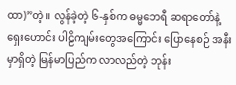ထာ)”တဲ့။ လွန်ခဲ့တဲ့ ၆-နှစ်က ဓမ္မဘေရီ ဆရာတော်နဲ့ ရှေးဟောင်း ပါဠိကျမ်းတွေအကြောင်း ပြောနေစဉ် အနီးမှာရှိတဲ့ မြန်မာပြည်က လာလည်တဲ့ ဘုန်း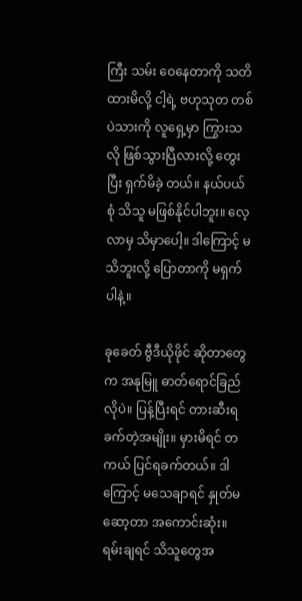ကြီး သမ်း ဝေနေတာကို သတိထားမိလို့ ငါ့ရဲ့ ဗဟုသုတ တစ်ပဲသားကို လူရှေ့မှာ ကြွားသလို ဖြစ်သွားပြီလားလို့ တွေးပြီး ရှက်မိခဲ့ တယ်။ နယ်ပယ်စုံ သိသူ မဖြစ်နိုင်ပါဘူး။ လေ့လာမှ သိမှာပေါ့။ ဒါကြောင့် မသိဘူးလို့ ပြောတာကို မရှက်ပါနဲ့။

ခုခေတ် ဗွီဒီယိုဖိုင် ဆိုတာတွေက အနုမြူ ဓာတ်ရောင်ခြည်လိုပဲ။ ပြန့်ပြီးရင် တားဆီးရ ခက်တဲ့အမျိုး။ မှားမိရင် တကယ် ပြင်ရခက်တယ်။ ဒါကြောင့် မသေချာရင် နှုတ်မဆော့တာ အကောင်းဆုံး။ ရမ်းချရင် သိသူတွေအ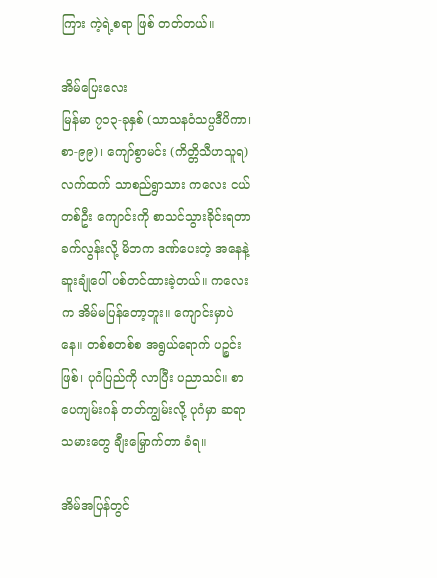ကြား ကဲ့ရဲ့စရာ ဖြစ် တတ်တယ်။

အိမ်ပြေးလေး
မြန်မာ ၇၁၃-ခုနှစ် (သာသနဝံသပ္ပဒီပိကာ၊ စာ-၉၉)၊ ကျော်စွာမင်း (ကိတ္တိသီဟသူရ) လက်ထက် သာစည်ရွာသား ကလေး ငယ်တစ်ဦး ကျောင်းကို စာသင်သွားခိုင်းရတာ ခက်လွန်းလို့ မိဘက ဒဏ်ပေးတဲ့ အနေနဲ့ ဆူးချုံပေါ် ပစ်တင်ထားခဲ့တယ်။ ကလေးက အိမ်မပြန်တော့ဘူး။ ကျောင်းမှာပဲနေ။ တစ်စတစ်စ အရွယ်ရောက် ပဉ္စင်းဖြစ်၊ ပုဂံပြည်ကို လာပြီး ပညာသင်။ စာပေကျမ်းဂန် တတ်ကျွမ်းလို့ ပုဂံမှာ ဆရာသမားတွေ ချီးမြှောက်တာ ခံရ။

အိမ်အပြန်တွင်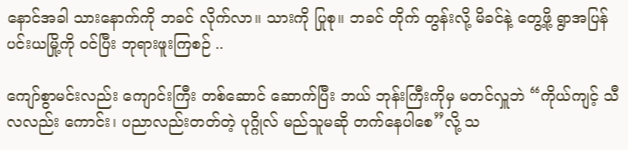နောင်အခါ သားနောက်ကို ဘခင် လိုက်လာ။ သားကို ပြုစု။ ဘခင် တိုက် တွန်းလို့ မိခင်နဲ့ တွေ့ဖို့ ရွာအပြန် ပင်းယမြို့ကို ၀င်ပြီး ဘုရားဖူးကြစဉ် ..

ကျော်စွာမင်းလည်း ကျောင်းကြီး တစ်ဆောင် ဆောက်ပြီး ဘယ် ဘုန်းကြီးကိုမှ မတင်လှူဘဲ “ကိုယ်ကျင့် သီလလည်း ကောင်း၊ ပညာလည်းတတ်တဲ့ ပုဂ္ဂိုလ် မည်သူမဆို တက်နေပါစေ”လို့ သ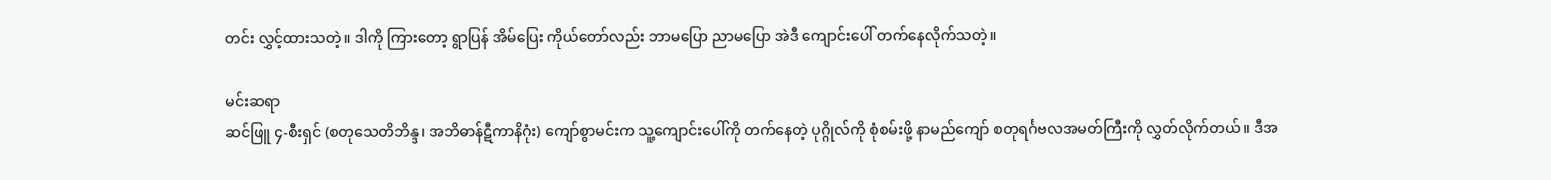တင်း လွှင့်ထားသတဲ့။ ဒါကို ကြားတော့ ရွာပြန် အိမ်ပြေး ကိုယ်တော်လည်း ဘာမပြော ညာမပြော အဲဒီ ကျောင်းပေါ် တက်နေလိုက်သတဲ့။

မင်းဆရာ
ဆင်ဖြူ ၄-စီးရှင် (စတုသေတိဘိန္ဒ၊ အဘိဓာန်ဋီကာနိဂုံး) ကျော်စွာမင်းက သူ့ကျောင်းပေါ်ကို တက်နေတဲ့ ပုဂ္ဂိုလ်ကို စုံစမ်းဖို့ နာမည်ကျော် စတုရင်္ဂဗလအမတ်ကြီးကို လွှတ်လိုက်တယ်။ ဒီအ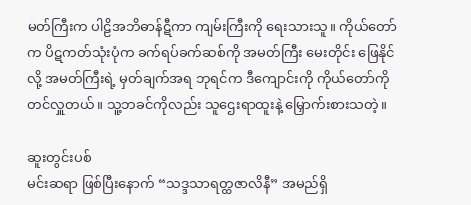မတ်ကြီးက ပါဠိအဘိဓာန်ဋီကာ ကျမ်းကြီးကို ရေးသားသူ။ ကိုယ်တော်က ပိဋကတ်သုံးပုံက ခက်ရပ်ခက်ဆစ်ကို အမတ်ကြီး မေးတိုင်း ဖြေနိုင်လို့ အမတ်ကြီးရဲ့ မှတ်ချက်အရ ဘုရင်က ဒီကျောင်းကို ကိုယ်တော်ကို တင်လှူတယ်။ သူ့ဘခင်ကိုလည်း သူဌေးရာထူးနဲ့ မြှောက်းစားသတဲ့။

ဆူးတွင်းပစ်
မင်းဆရာ ဖြစ်ပြီးနောက် “သဒ္ဒသာရတ္ထဇာလိနီ” အမည်ရှိ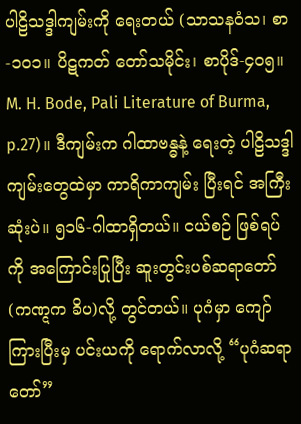ပါဠိသဒ္ဒါကျမ်းကို ရေးတယ် (သာသနဝံသ၊ စာ-၁၀၁။ ပိဋကတ် တော်သမိုင်း၊ စာပိုဒ်-၄၀၅။ M. H. Bode, Pali Literature of Burma, p.27)။ ဒီကျမ်းက ဂါထာဗန္ဓနဲ့ ရေးတဲ့ ပါဠိသဒ္ဒါ ကျမ်းတွေထဲမှာ ကာရိကာကျမ်း ပြီးရင် အကြီးဆုံးပဲ။ ၅၁၆-ဂါထာရှိတယ်။ ငယ်စဉ် ဖြစ်ရပ်ကို အကြောင်းပြုပြီး ဆူးတွင်းပစ်ဆရာတော် (ကဏ္ဋက ခိပ)လို့ တွင်တယ်။ ပုဂံမှာ ကျော်ကြားပြီးမှ ပင်းယကို ရောက်လာလို့ “ပုဂံဆရာတော်”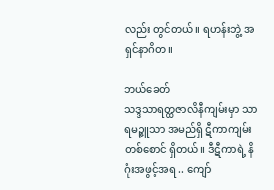လည်း တွင်တယ်။ ရဟန်းဘွဲ့ အရှင်နာဂိတ။

ဘယ်ခေတ်
သဒ္ဒသာရတ္ထဇာလိနီကျမ်းမှာ သာရမဉ္ဇူသာ အမည်ရှိ ဋီကာကျမ်း တစ်စောင် ရှိတယ်။ ဒီဋီကာရဲ့ နိဂုံးအဖွင့်အရ .. ကျော်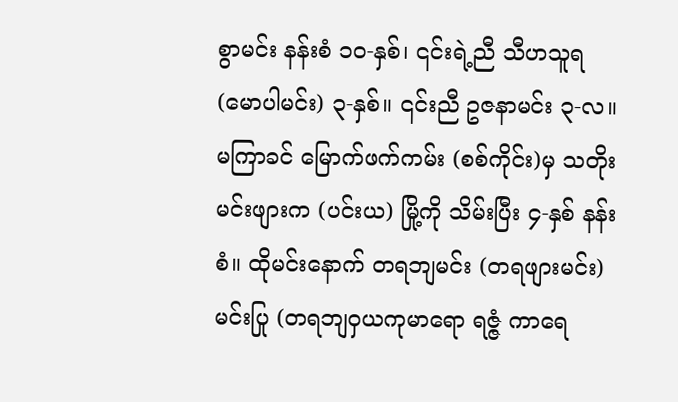စွာမင်း နန်းစံ ၁၀-နှစ်၊ ၎င်းရဲ့ညီ သီဟသူရ (မောပါမင်း) ၃-နှစ်။ ၎င်းညီ ဥဇနာမင်း ၃-လ။ မကြာခင် မြောက်ဖက်ကမ်း (စစ်ကိုင်း)မှ သတိုးမင်းဖျားက (ပင်းယ) မြို့ကို သိမ်းပြီး ၄-နှစ် နန်းစံ။ ထိုမင်းနောက် တရဘျမင်း (တရဖျားမင်း) မင်းပြု (တရဘျဝှယကုမာရော ရဇ္ဇံ ကာရေ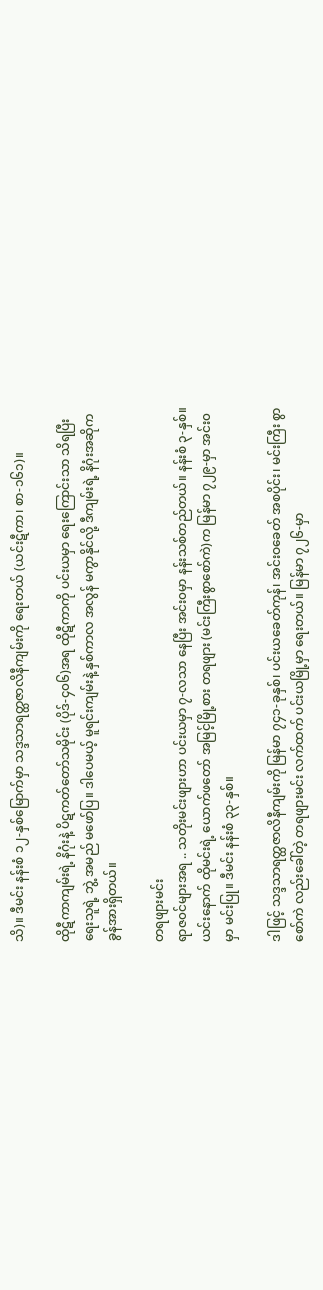သိ)။ ဒီမင်း နန်းစံ ၁၂-နှစ်မြောက်မှာ သဒ္ဒသာရတ္ထဇာလိနီကျမ်းကို ရေးတယ် (ယင်းဋီကာ၊ စာ-၁၆၁)။

ထိုဋီကာကျမ်းရဲ့ နိဂုံးနဲ့ ပိဋကတ်တော်သမိုင်း (ပိုဒ်-၄၀၆)အရ ထိုဋီကာကို ပင်းယမှာ ရေးကြောင်းသာ သိရပြီး ရေးသူရဲ့ ဘွဲ့ အမည် မဖော်ပြ။ ဒါပေမယ့် မူရင်းကျမ်းနဲ့ နှစ်ကာလ အလွန် မကွာနိုင်လို့ ဒီကျမ်းရဲ့ နိဂုံးအဆိုက ခွန်အားရှိတယ်။

တရဖျားမင်း
ရာဇ၀င်များအရ .. သတိုးမင်းဖျားဟာ ပင်းယမှာ ၇-လသာ နေပြီး အင်း၀မှာ နန်းသစ်တည်တယ်။ နန်းစံ ၃-နှစ်။ ယင်းနောက် ထိုမင်းရဲ့ ယောက်ဖတော် အမြင့်မြို့စား တရဖျား (မင်းကြီးစွာစော်ကဲ)က မြန်မာ ၇၂၉-မှာ အင်း၀မှာ မင်းပြု။ ဒီမင်း နန်းစံ ၃၃-နှစ်။

ဒါဖြင့် သဒ္ဒသာရတ္ထဇာလိနီကျမ်းကို မြန်မာ ၇၄၁-ခုနှစ်၊ ပင်းယခေတ်ကုန်၊ အင်းဝခေတ် အစပိုင်း၊ မင်းကြီး စွာစော်ကဲ လည်းခေါ်တဲ့ တရဖျားမင်း လက်ထက် ပင်းယမြို့မှာ ရေးတယ်။ မြန်မာ ၇၂၆-မှာ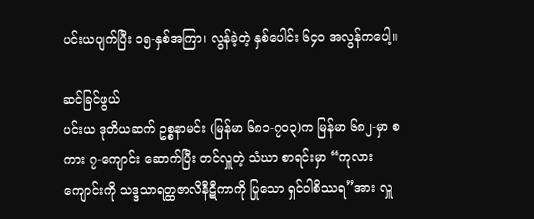ပင်းယပျက်ပြီး ၁၅-နှစ်အကြာ၊ လွန်ခဲ့တဲ့ နှစ်ပေါင်း ၆၄၀ အလွန်ကပေါ့။

ဆင်ခြင်ဖွယ်
ပင်းယ ဒုတိယဆက် ဥစ္စနာမင်း (မြန်မာ ၆၈၁-၇၀၃)က မြန်မာ ၆၈၂-မှာ စကား ၇-ကျောင်း ဆောက်ပြီး တင်လှူတဲ့ သံဃာ စာရင်းမှာ “ကုလားကျောင်းကို သဒ္ဒသာရတ္ထဇာလိနီဋီကာကို ပြုသော ရှင်ဝါစိဿရ”အား လှူ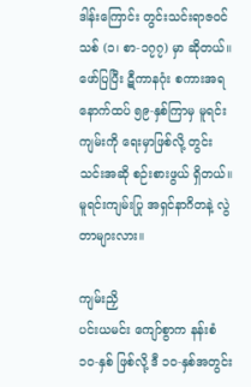ဒါန်းကြောင်း တွင်းသင်းရာဇ၀င်သစ် (၁၊ စာ-၁၇၇) မှာ ဆိုတယ်။ ဖော်ပြပြီး ဋီကာနဂုံး စကားအရ နောက်ထပ် ၅၉-နှစ်ကြာမှ မူရင်းကျမ်းကို ရေးမှာဖြစ်လို့ တွင်းသင်းအဆို စဉ်းစားဖွယ် ရှိတယ်။ မူရင်းကျမ်းပြု အရှင်နာဂိတနဲ့ လွဲတာများလား။

ကျမ်းညှိ
ပင်းယမင်း ကျော်စွာက နန်းစံ ၁၀-နှစ် ဖြစ်လို့ ဒီ ၁၀-နှစ်အတွင်း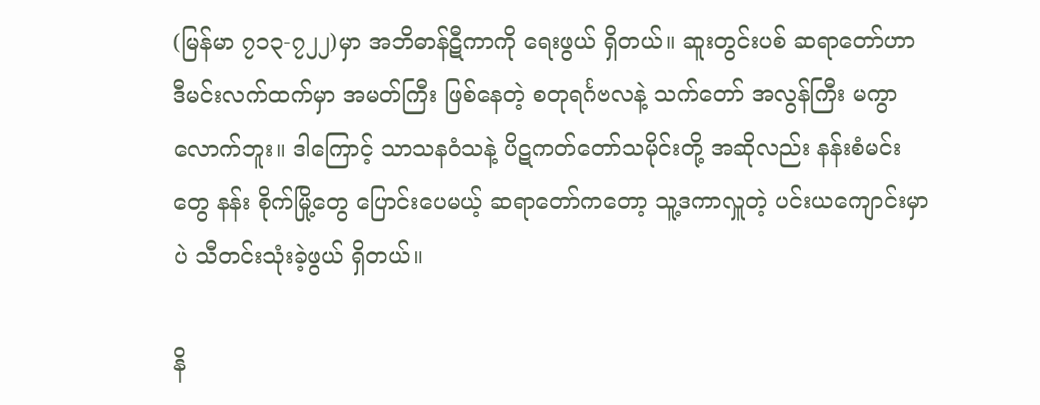(မြန်မာ ၇၁၃-၇၂၂)မှာ အဘိဓာန်ဋီကာကို ရေးဖွယ် ရှိတယ်။ ဆူးတွင်းပစ် ဆရာတော်ဟာ ဒီမင်းလက်ထက်မှာ အမတ်ကြီး ဖြစ်နေတဲ့ စတုရင်္ဂဗလနဲ့ သက်တော် အလွန်ကြီး မကွာလောက်ဘူး။ ဒါကြောင့် သာသနဝံသနဲ့ ပိဋကတ်တော်သမိုင်းတို့ အဆိုလည်း နန်းစံမင်းတွေ နန်း စိုက်မြို့တွေ ပြောင်းပေမယ့် ဆရာတော်ကတော့ သူ့ဒကာလှူတဲ့ ပင်းယကျောင်းမှာပဲ သီတင်းသုံးခဲ့ဖွယ် ရှိတယ်။

နိ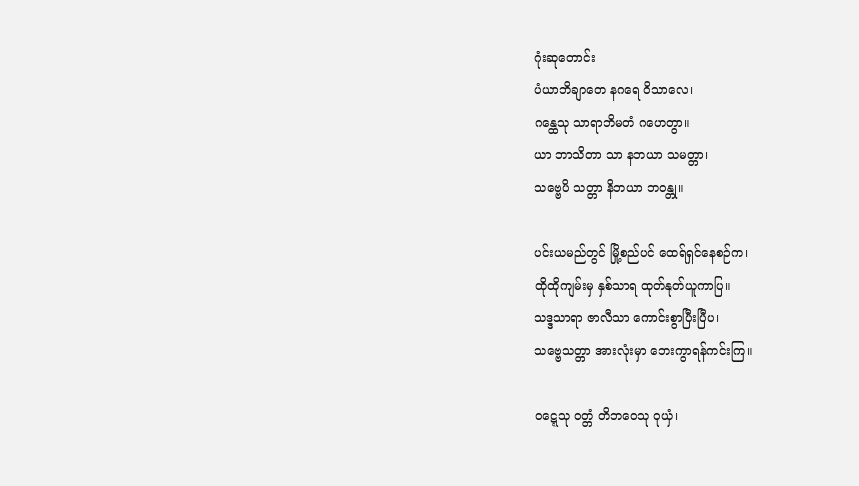ဂုံးဆုတောင်း
ပံယာဘိချာတေ နဂရေ ဝိသာလေ၊
ဂန္ထေသု သာရာဘိမတံ ဂဟေတွာ။
ယာ ဘာသိတာ သာ နဘယာ သမတ္တာ၊
သဗ္ဗေပိ သတ္တာ နိဘယာ ဘ၀န္တု။

ပင်းယမည်တွင် မြို့စည်ပင် ထေရ်ရှင်နေစဉ်က၊
ထိုထိုကျမ်းမှ နှစ်သာရ ထုတ်နုတ်ယူကာပြ။
သဒ္ဒသာရာ ဇာလီသာ ကောင်းစွာပြီးပြီပ၊
သဗ္ဗေသတ္တာ အားလုံးမှာ ဘေးကွာရန်ကင်းကြ။

၀ဋ္ဋေသု ၀တ္တံ တိဘဝေသု ဝုယှံ၊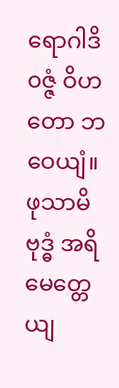ရောဂါဒိ၀ဇ္ဇံ ဝိဟတော ဘဝေယျံ။
ဖုသာမိ ဗုဒ္ဓံ အရိမေတ္တေယျ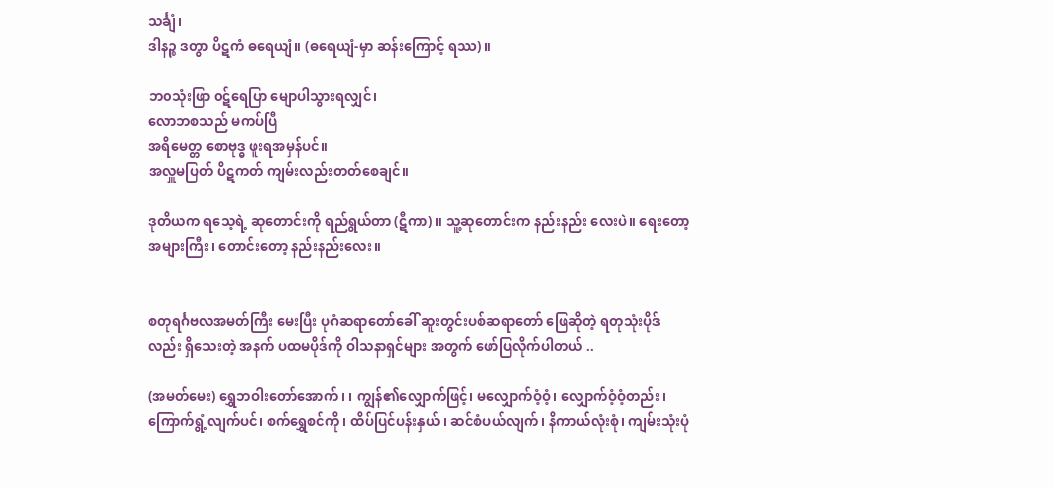သင်္ချံ၊
ဒါနဉ္စ ဒတွာ ပိဋကံ ဓရေယျံ။ (ဓရေယျံ-မှာ ဆန်းကြောင့် ရဿ)။

ဘ၀သုံးဖြာ ၀ဋ်ရေပြာ မျောပါသွားရလျှင်၊
လောဘစသည် မကပ်ပြီ
အရိမေတ္တ စောဗုဒ္ဓ ဖူးရအမှန်ပင်။
အလှူမပြတ် ပိဋကတ် ကျမ်းလည်းတတ်စေချင်။

ဒုတိယက ရသေ့ရဲ့ ဆုတောင်းကို ရည်ရွယ်တာ (ဋီကာ)။ သူ့ဆုတောင်းက နည်းနည်း လေးပဲ။ ရေးတော့ အများကြီး၊ တောင်းတော့ နည်းနည်းလေး။


စတုရင်္ဂဗလအမတ်ကြီး မေးပြီး ပုဂံဆရာတော်ခေါ် ဆူးတွင်းပစ်ဆရာတော် ဖြေဆိုတဲ့ ရတုသုံးပိုဒ် လည်း ရှိသေးတဲ့ အနက် ပထမပိုဒ်ကို ဝါသနာရှင်များ အတွက် ဖော်ပြလိုက်ပါတယ် ..

(အမတ်မေး) ရွှေဘဝါးတော်အောက်၊ ၊ ကျွန်၏လျှောက်ဖြင့်၊ မလျှောက်ဝံ့ဝံ့၊ လျှောက်ဝံ့ဝံ့တည်း၊ ကြောက်ရွံ့လျက်ပင်၊ စက်ရွှေစင်ကို၊ ထိပ်ပြင်ပန်းနှယ်၊ ဆင်စံပယ်လျက်၊ နိကာယ်လုံးစုံ၊ ကျမ်းသုံးပုံ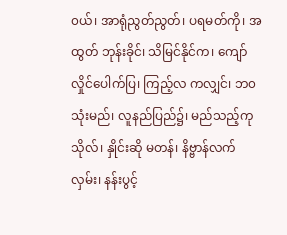၀ယ်၊ အာရုံညွတ်ညွတ်၊ ပရမတ်ကို၊ အထွတ် ဘုန်းခိုင်၊ သိမြင်နိုင်က၊ ကျော်လှိုင်ပေါက်ပြ၊ ကြည့်လ ကလျှင်၊ ဘ၀သုံးမည်၊ လူနည်ပြည်၌၊ မည်သည့်ကုသိုလ်၊ နှိုင်းဆို မတန်၊ နိဗ္ဗာန်လက်လှမ်း၊ နန်းပွင့်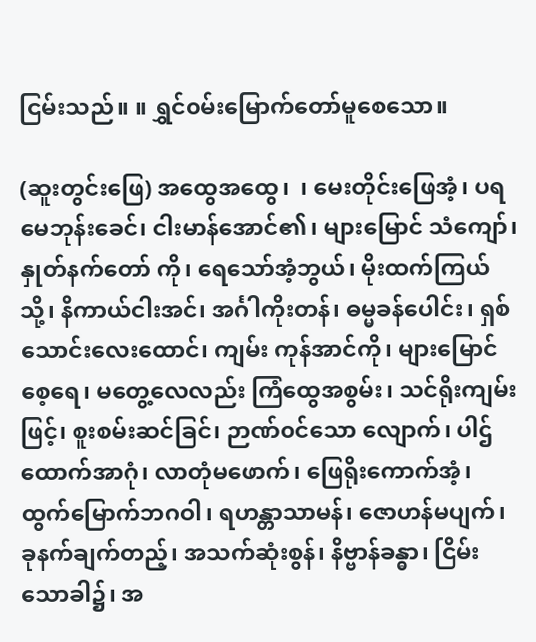ငြမ်းသည်။ ။ ရွှင်၀မ်းမြောက်တော်မူစေသော။

(ဆူးတွင်းဖြေ) အထွေအထွေ၊  ၊ မေးတိုင်းဖြေအံ့၊ ပရမေဘုန်းခေင်၊ ငါးမာန်အောင်၏၊ များမြောင် သံကျော်၊ နှုတ်နက်တော် ကို၊ ရေသော်အံ့ဘွယ်၊ မိုးထက်ကြယ်သို့၊ နိကာယ်ငါးအင်၊ အင်္ဂါကိုးတန်၊ ဓမ္မခန်ပေါင်း၊ ရှစ်သောင်းလေးထောင်၊ ကျမ်း ကုန်အာင်ကို၊ များမြောင်စေ့ရေ၊ မတွေ့လေလည်း ကြံထွေအစွမ်း၊ သင်ရိုးကျမ်းဖြင့်၊ စူးစမ်းဆင်ခြင်၊ ဉာဏ်၀င်သော လျောက်၊ ပါဌ်ထောက်အာဂုံ၊ လာတုံမဖောက်၊ ဖြေရိုးကောက်အံ့၊ ထွက်မြောက်ဘဂဝါ၊ ရဟန္တာသာမန်၊ ဇောဟန်မပျက်၊ ခုနက်ချက်တည့်၊ အသက်ဆုံးစွန်၊ နိဗ္ဗာန်ခန္ဓာ၊ ငြိမ်းသောခါ၌၊ အ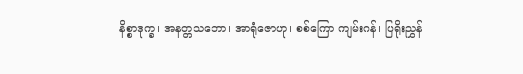နိစ္စာဒုက္ခ၊ အနတ္တသဘော၊ အာရုံဇောဟု၊ စစ်ကြော ကျမ်းဂန်၊ ပြရိုးညွှန်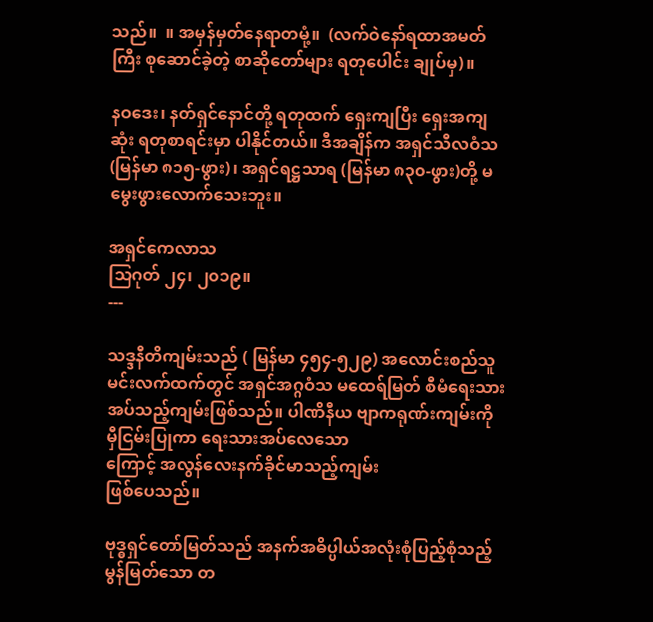သည်။  ။ အမှန်မှတ်နေရာတမုံ့။  (လက်ဝဲနော်ရထာအမတ်ကြီး စုဆောင်ခဲ့တဲ့ စာဆိုတော်များ ရတုပေါင်း ချုပ်မှ)။

နဝဒေး၊ နတ်ရှင်နောင်တို့ ရတုထက် ရှေးကျပြီး ရှေးအကျဆုံး ရတုစာရင်းမှာ ပါနိုင်တယ်။ ဒီအချိန်က အရှင်သီလဝံသ (မြန်မာ ၈၁၅-ဖွား)၊ အရှင်ရဋ္ဌသာရ (မြန်မာ ၈၃၀-ဖွား)တို့ မမွေးဖွားလောက်သေးဘူး။

အရှင်ကေလာသ
သြဂုတ် ၂၄၊ ၂၀၁၉။
---

သဒ္ဒနီတိကျမ်းသည် ( မြန်မာ ၄၅၄-၅၂၉) အလောင်းစည်သူမင်းလက်ထက်တွင် အရှင်အဂ္ဂဝံသ မထေရ်မြတ် စီမံရေးသားအပ်သည့်ကျမ်းဖြစ်သည်။ ပါဏိနီယ ဗျာကရုဏ်းကျမ်းကို မှီငြမ်းပြုကာ ရေးသားအပ်လေသော
ကြောင့် အလွန်လေးနက်ခိုင်မာသည့်ကျမ်း
ဖြစ်ပေသည်။

ဗုဒ္ဓရှင်တော်မြတ်သည် အနက်အဓိပ္ပါယ်အလုံးစုံပြည့်စုံသည့် မွန်မြတ်သော တ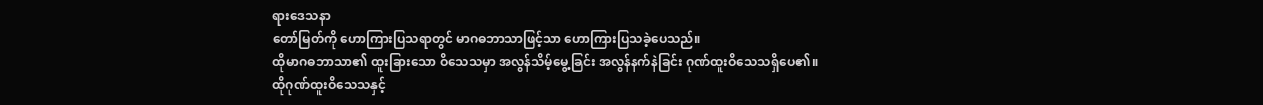ရားဒေသနာ
တော်မြတ်ကို ဟောကြားပြသရာတွင် မာဂဓဘာသာဖြင့်သာ ဟောကြားပြသခဲ့ပေသည်။
ထိုမာဂဓဘာသာ၏ ထူးခြားသော ဝိသေသမှာ အလွန်သိမ့်မွေ့ခြင်း အလွန်နက်နဲခြင်း ဂုဏ်ထူးဝိသေသရှိပေ၏။
ထိုဂုဏ်ထူးဝိသေသနှင့်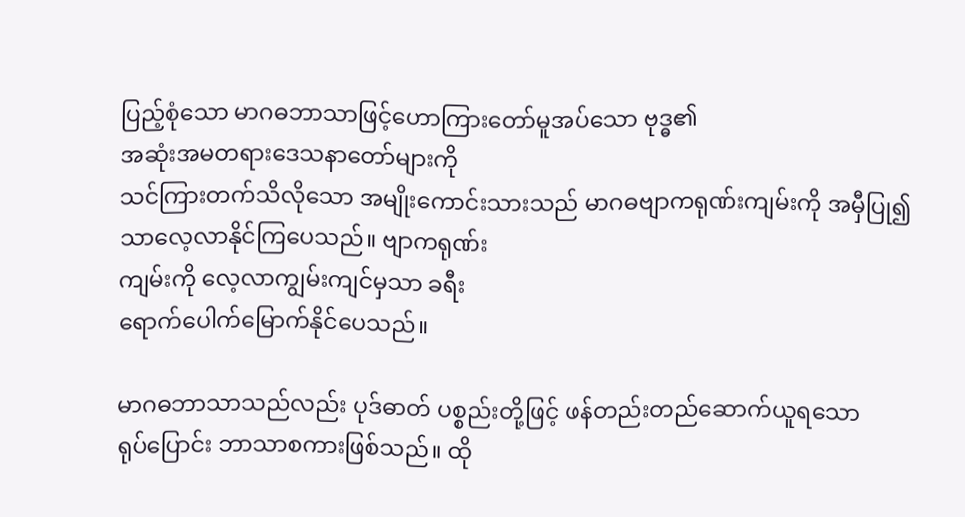ပြည့်စုံသော မာဂဓဘာသာဖြင့်ဟောကြားတော်မူအပ်သော ဗုဒ္ဓ၏
အဆုံးအမတရားဒေသနာတော်များကို
သင်ကြားတက်သိလိုသော အမျိုးကောင်းသားသည် မာဂဓဗျာကရုဏ်းကျမ်းကို အမှီပြု၍ သာလေ့လာနိုင်ကြပေသည်။ ဗျာကရုဏ်း
ကျမ်းကို လေ့လာကျွမ်းကျင်မှသာ ခရီး
ရောက်ပေါက်မြောက်နိုင်ပေသည်။

မာဂဓဘာသာသည်လည်း ပုဒ်ဓာတ် ပစ္စည်းတို့ဖြင့် ဖန်တည်းတည်ဆောက်ယူရသော
ရုပ်ပြောင်း ဘာသာစကားဖြစ်သည်။ ထို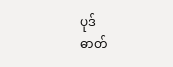ပုဒ်
ဓာတ်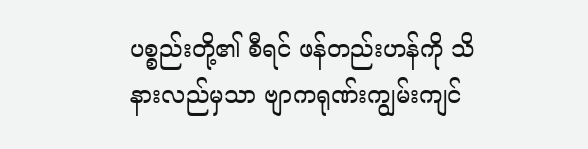ပစ္စည်းတို့၏ စီရင် ဖန်တည်းဟန်ကို သိနားလည်မှသာ ဗျာကရုဏ်းကျွမ်းကျင်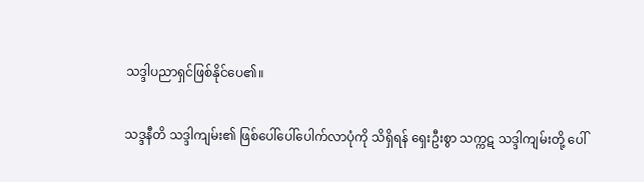သဒ္ဒါပညာရှင်ဖြစ်နိုင်ပေ၏။

သဒ္ဒနီတိ သဒ္ဒါကျမ်း၏ ဖြစ်ပေါ်ပေါ်ပေါက်လာပုံကို သိရှိရန် ရှေးဦးစွာ သက္ကဋ သဒ္ဒါကျမ်းတို့ ပေါ်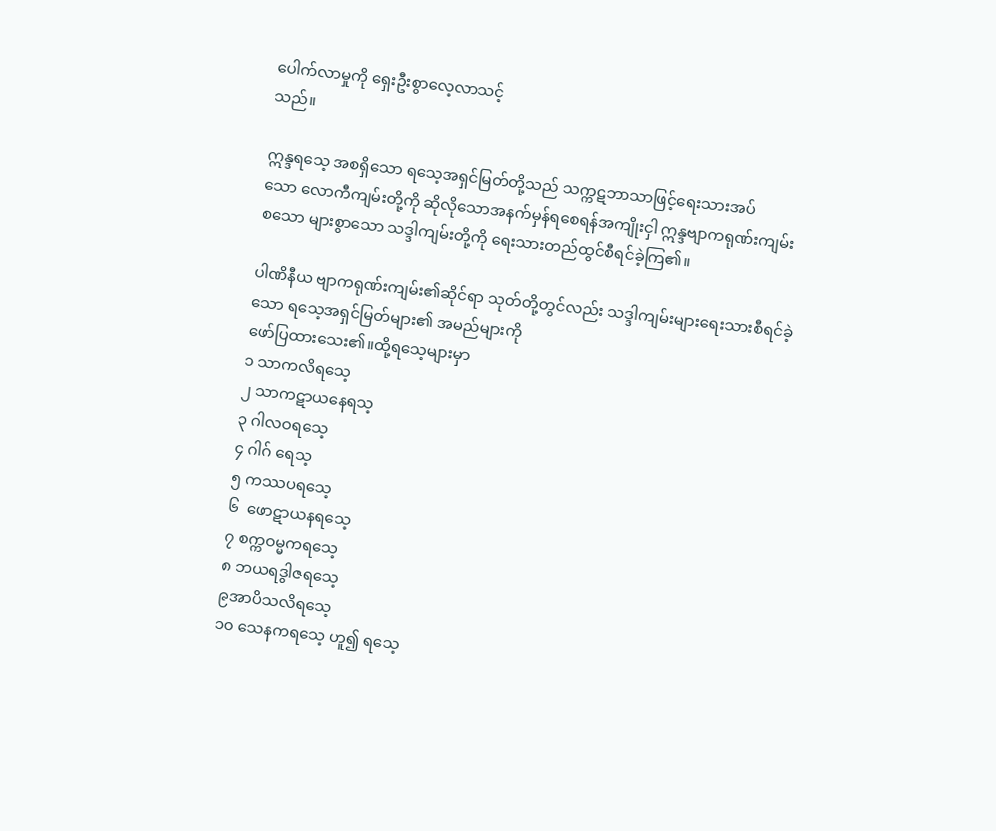ပေါက်လာမှုကို ရှေးဦးစွာလေ့လာသင့်
သည်။

ဣန္ဒရသေ့ အစရှိသော ရသေ့အရှင်မြတ်တို့သည် သက္ကဋဘာသာဖြင့်ရေးသားအပ်
သော လောကီကျမ်းတို့ကို ဆိုလိုသောအနက်မှန်ရစေရန်အကျိုးငှါ ဣန္ဒဗျာကရုဏ်းကျမ်း
စသော များစွာသော သဒ္ဒါကျမ်းတို့ကို ရေးသားတည်ထွင်စီရင်ခဲ့ကြ၏။

ပါဏိနီယ ဗျာကရုဏ်းကျမ်း၏ဆိုင်ရာ သုတ်တို့တွင်လည်း သဒ္ဒါကျမ်းများရေးသားစီရင်ခဲ့
သော ရသေ့အရှင်မြတ်များ၏ အမည်များကို
ဖော်ပြထားသေး၏။ထို့ရသေ့များမှာ
၁ သာကလိရသေ့
၂ သာကဋာယနေရသ့
၃ ဂါလဝရသေ့
၄ ဂါဂ် ရေသ့
၅ ကဿပရသေ့
၆  ဖောဋာယနရသေ့
၇ စက္ကဝမ္မကရသေ့
၈ ဘယရဒွါဇရသေ့
၉အာပိသလိရသေ့
၁၀ သေနကရသေ့ ဟူ၍ ရသေ့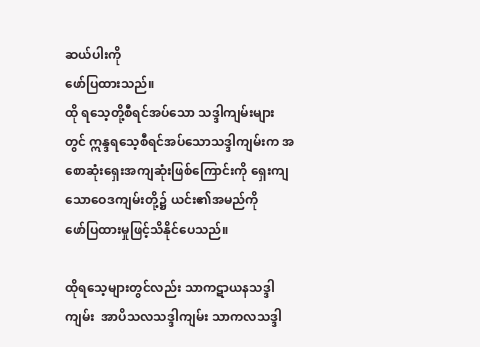ဆယ်ပါးကို
ဖော်ပြထားသည်။
ထို ရသေ့တို့စီရင်အပ်သော သဒ္ဒါကျမ်းများ
တွင် ဣန္ဒရသေ့စီရင်အပ်သောသဒ္ဒါကျမ်းက အစောဆုံးရှေးအကျဆုံးဖြစ်ကြောင်းကို ရှေးကျသောဝေဒကျမ်းတို့၌ ယင်း၏အမည်ကို
ဖော်ပြထားမှုဖြင့်သိနိုင်ပေသည်။

ထိုရသေ့များတွင်လည်း သာကဋာယနသဒ္ဒါ
ကျမ်း  အာပိသလသဒ္ဒါကျမ်း သာကလသဒ္ဒါ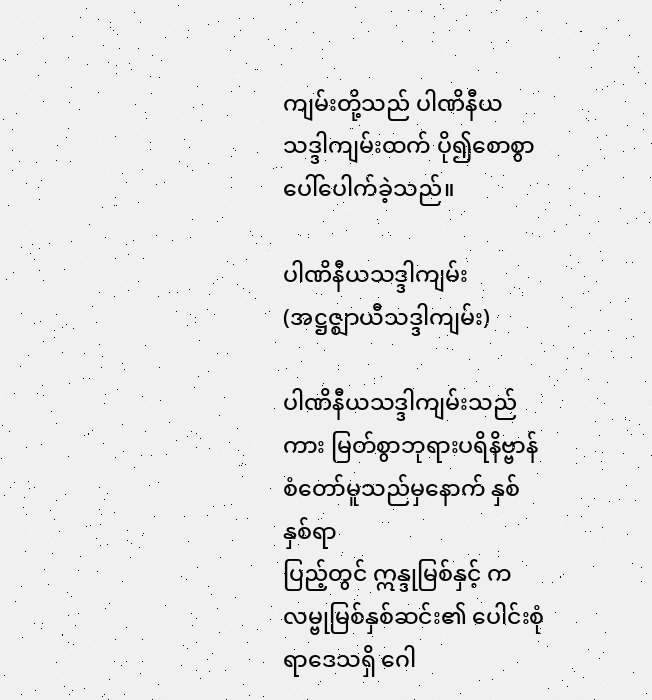ကျမ်းတို့သည် ပါဏိနီယ သဒ္ဒါကျမ်းထက် ပို၍စောစွာပေါ်ပေါက်ခဲ့သည်။

ပါဏိနီယသဒ္ဒါကျမ်း (အဋ္ဌဇ္ဈာယီသဒ္ဒါကျမ်း)

ပါဏိနီယသဒ္ဒါကျမ်းသည်ကား မြတ်စွာဘုရားပရိနိဗ္ဗာန်စံတော်မူသည်မှနောက် နှစ်နှစ်ရာ
ပြည့်တွင် ဣန္ဒုမြစ်နှင့် ကလမ္ဗုမြစ်နှစ်ဆင်း၏ ပေါင်းစုံရာဒေသရှိ ဂေါ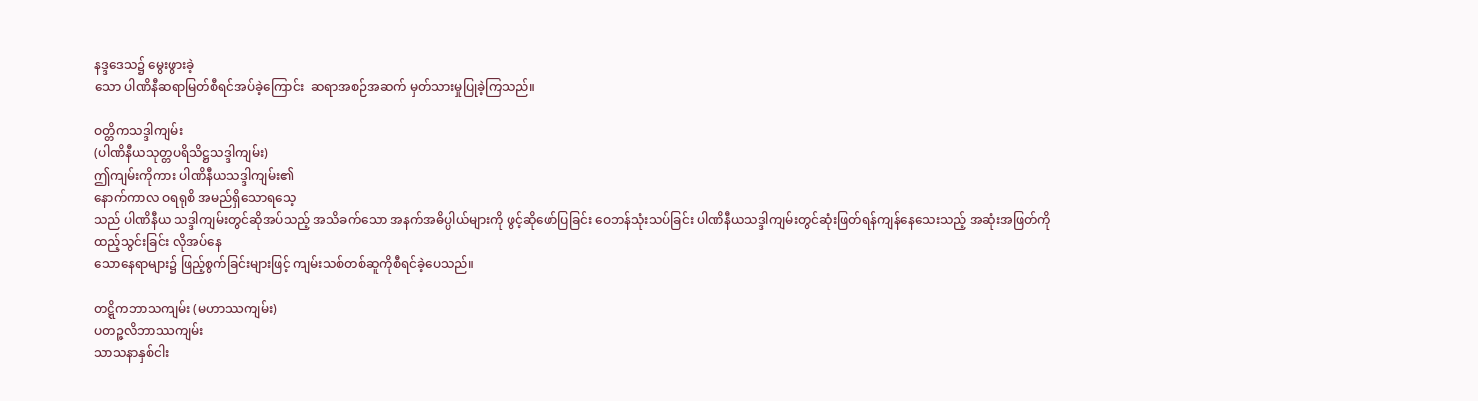နဒ္ဒဒေသ၌ မွေးဖွားခဲ့
သော ပါဏိနီဆရာမြတ်စီရင်အပ်ခဲ့ကြောင်း  ဆရာအစဉ်အဆက် မှတ်သားမှုပြုခဲ့ကြသည်။

ဝတ္တိကသဒ္ဒါကျမ်း
(ပါဏိနီယသုတ္တပရိသိဋ္ဌသဒ္ဒါကျမ်း)
ဤကျမ်းကိုကား ပါဏိနီယသဒ္ဒါကျမ်း၏
နောက်ကာလ ဝရရုစိ အမည်ရှိသောရသေ့
သည် ပါဏိနီယ သဒ္ဒါကျမ်းတွင်ဆိုအပ်သည့် အသိခက်သော အနက်အဓိပ္ပါယ်များကို ဖွင့်ဆိုဖော်ပြခြင်း ဝေဘန်သုံးသပ်ခြင်း ပါဏိနီယသဒ္ဒါကျမ်းတွင်ဆုံးဖြတ်ရန်ကျန်နေသေးသည့် အဆုံးအဖြတ်ကိုထည့်သွင်းခြင်း လိုအပ်နေ
သောနေရာများ၌ ဖြည့်စွက်ခြင်းများဖြင့် ကျမ်းသစ်တစ်ဆူကိုစီရင်ခဲ့ပေသည်။

တဋ္ဋိကဘာသကျမ်း (မဟာဿကျမ်း)
ပတဉ္ဇလိဘာဿကျမ်း
သာသနာနှစ်ငါး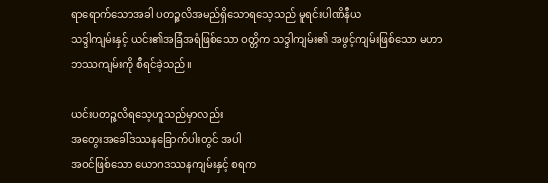ရာရောက်သောအခါ ပတဉ္ဇလိအမည်ရှိသောရသေ့သည် မူရင်းပါဏိနီယ
သဒ္ဒါကျမ်းနှင့် ယင်း၏အခြံအရံဖြစ်သော ဝတ္တိက သဒ္ဒါကျမ်း၏ အဖွင့်ကျမ်းဖြစ်သော မဟာဘဿကျမ်းကို စီရင်ခဲ့သည်။

ယင်းပတဉ္ဇလိရသေ့ဟူသည်မှာလည်း
အတွေးအခေါ်ဒဿနခြောက်ပါးတွင် အပါ
အဝင်ဖြစ်သော ယောဂဒဿနကျမ်းနှင့် စရက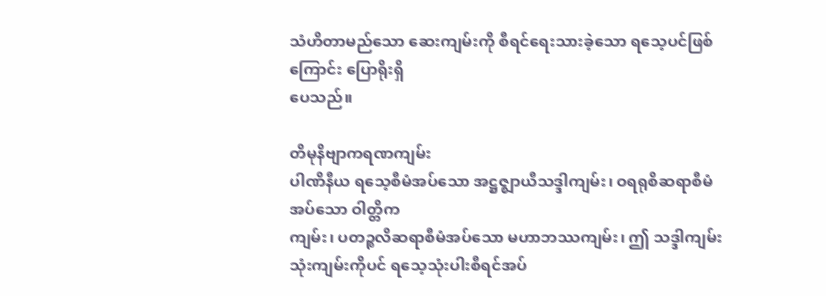သံဟိတာမည်သော ဆေးကျမ်းကို စီရင်ရေးသားခဲ့သော ရသေ့ပင်ဖြစ်ကြောင်း ပြောရိုးရှိ
ပေသည်။

တိမုနိဗျာကရဏကျမ်း
ပါဏိနီယ ရသေ့စီမံအပ်သော အဋ္ဌဇ္ဈာယီသဒ္ဒါကျမ်း၊ ဝရရုစိဆရာစီမံအပ်သော ဝါတ္တိက
ကျမ်း၊ ပတဉ္စလိဆရာစီမံအပ်သော မဟာဘဿကျမ်း၊ ဤ သဒ္ဒါကျမ်းသုံးကျမ်းကိုပင် ရသေ့သုံးပါးစီရင်အပ်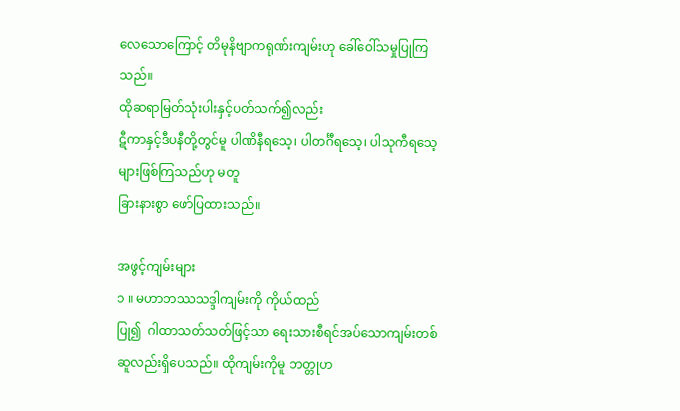လေသောကြောင့် တိမုနိဗျာကရုဏ်းကျမ်းဟု ခေါ်ဝေါ်သမှုပြုကြသည်။
ထိုဆရာမြတ်သုံးပါးနှင့်ပတ်သက်၍လည်း
ဋီကာနှင့်ဒီပနီတို့တွင်မူ ပါဏိနီရသေ့၊ ပါတင်္ဂီရသေ့၊ ပါသုကီရသေ့များဖြစ်ကြသည်ဟု မတူ
ခြားနားစွာ ဖော်ပြထားသည်။

အဖွင့်ကျမ်းများ
၁ ။ မဟာဘဿသဒ္ဒါကျမ်းကို ကိုယ်ထည်
ပြု၍  ဂါထာသတ်သတ်ဖြင့်သာ ရေးသားစီရင်အပ်သောကျမ်းတစ်ဆူလည်းရှိပေသည်။ ထိုကျမ်းကိုမူ ဘတ္တုဟ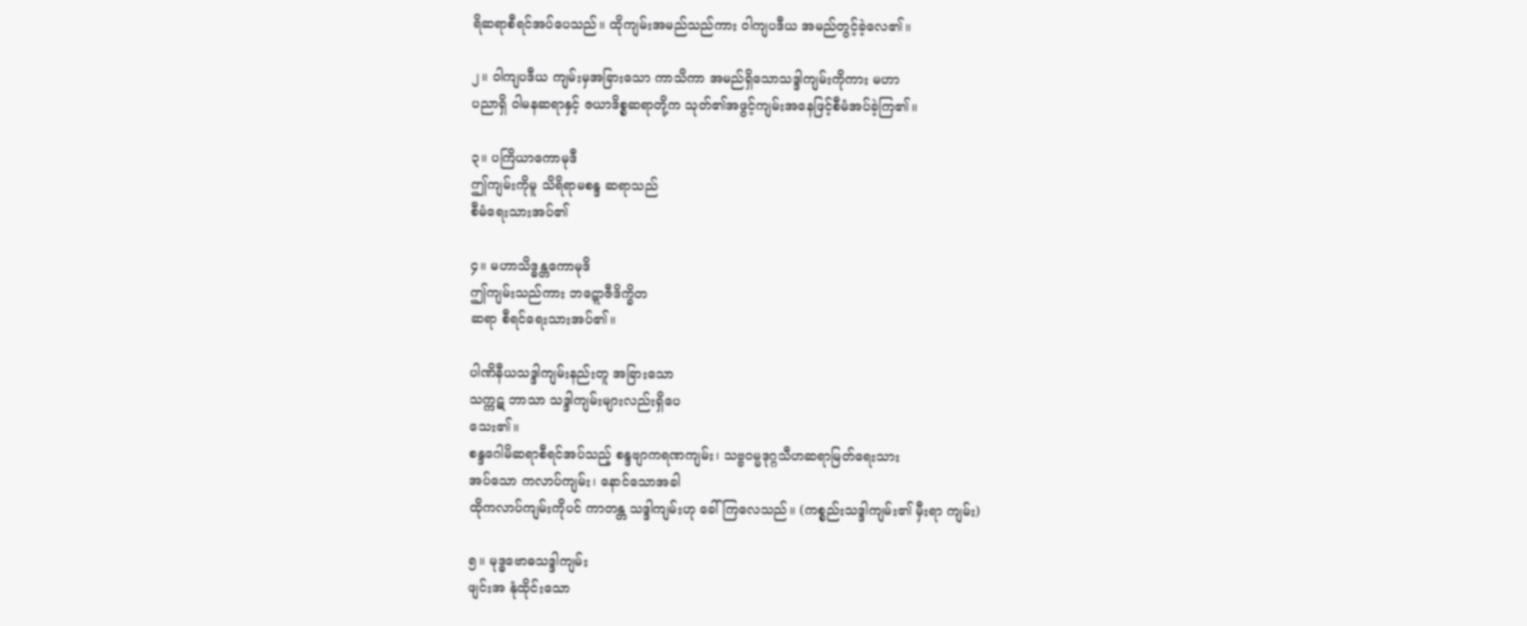ရိဆရာစီရင်အပ်ပေသည်။ ထိုကျမ်းအမည်သည်ကား ဝါကျပဒီယ အမည်တွင့်ခဲ့လေ၏။

၂။ ဝါကျပဒီယ ကျမ်းမှအခြားသော ကာသိကာ အမည်ရှိသောသဒ္ဒါကျမ်းကိုကား မဟာ
ပညာရှိ ဝါမနဆရာနှင့် ဇယာဒိစ္စဆရာတို့က သုတ်၏အဖွင့်ကျမ်းအနေဖြင့်စီမံအပ်ခဲ့ကြ၏။

၃။ ပကြိယာကောမုဒီ
ဤကျမ်းကိုမူ သိရိရာမစန္ဒ ဆရာသည်
စီမံရေးသားအပ်၏

၄။ မဟာသိဒ္ဓန္တကောမုဒိ
ဤကျမ်းသည်ကား ဘဋ္ဋောဇီဒိက္ခိတ
ဆရာ စီရင်ရေးသားအပ်၏။

ပါဏိနီယသဒ္ဒါကျမ်းနည်းတူ အခြားသော
သက္ကဋ ဘာသာ သဒ္ဒါကျမ်းများလည်းရှိပေ
သေး၏။
စန္ဒဂေါမိဆရာစီရင်အပ်သည့် စန္ဒဗျာကရဏကျမ်း၊ သဗ္ဗဝမ္မဒုဂ္ဂသီဟဆရာမြတ်ရေးသား
အပ်သော ကလာပ်ကျမ်း၊ နောင်သောအခါ
ထိုကလာပ်ကျမ်းကိုပင် ကာတန္တ သဒ္ဒါကျမ်းဟု ခေါ်ကြလေသည်။ (ကစ္စည်းသဒ္ဒါကျမ်း၏ မှီးရာ ကျမ်း)

၅။ မုဒ္ဓဗောဓသဒ္ဒါကျမ်း
ဖျင်းအ နုံထိုင်းသော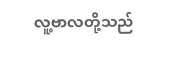လူ့ဗာလတို့သည်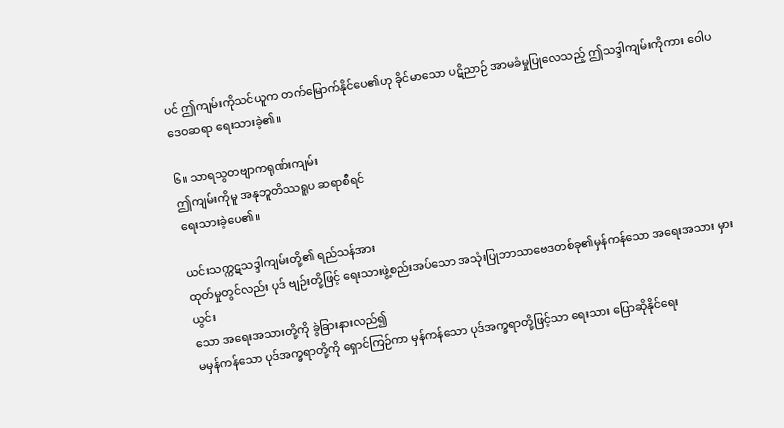ပင် ဤကျမ်းကိုသင်ယူက တက်မြောက်နိုင်ပေ၏ဟု ခိုင်မာသော ပဋိညာဉ် အာမခံမှုပြုလေသည့် ဤသဒ္ဒါကျမ်းကိုကား ဝေါပဒေဝဆရာ ရေးသားခဲ့၏။

၆။ သာရသွတဗျာကရုဏ်းကျမ်း
ဤကျမ်းကိုမူ အနုဘူတိဿရူပ ဆရာစီရင်
ရေးသားခဲ့ပေ၏။

ယင်းသက္ကဋသဒ္ဒါကျမ်းတို့၏ ရည်သန်အား
ထုတ်မှုတွင်လည်း ပုဒ် ဗျဉ်းတို့ဖြင့် ရေးသားဖွဲ့စည်းအပ်သော အသုံးပြုဘာသာဗေဒတစ်ခု၏မှန်ကန်သော အရေးအသား မှားယွင်း
သော အရေးအသားတို့ကို ခွဲခြားနားလည်၍
မမှန်ကန်သော ပုဒ်အက္ခရာတို့ကို ရှောင်ကြဉ်ကာ မှန်ကန်သော ပုဒ်အက္ခရာတို့ဖြင့်သာ ရေးသား ပြောဆိုနိုင်ရေး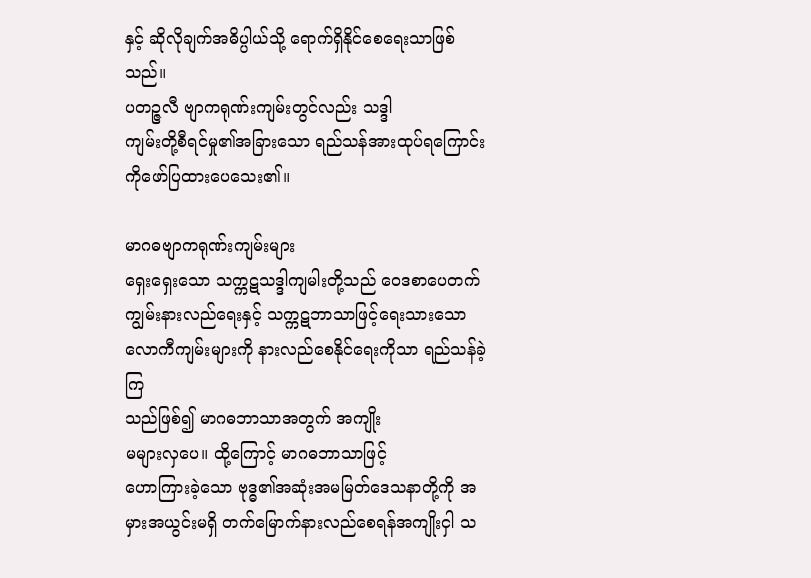နှင့် ဆိုလိုချက်အဓိပ္ပါယ်သို့ ရောက်ရှိနိုင်စေရေးသာဖြစ်သည်။
ပတဉ္ဇလီ ဗျာကရုဏ်းကျမ်းတွင်လည်း သဒ္ဒါ
ကျမ်းတို့စီရင်မှု၏အခြားသော ရည်သန်အားထုပ်ရကြောင်းကိုဖော်ပြထားပေသေး၏။

မာဂဓဗျာကရုဏ်းကျမ်းများ
ရှေးရှေးသော သက္ကဋသဒ္ဒါကျမါးတို့သည် ဝေဒစာပေတက်ကျွမ်းနားလည်ရေးနှင့် သက္ကဋဘာသာဖြင့်ရေးသားသော လောကီကျမ်းများကို နားလည်စေနိုင်ရေးကိုသာ ရည်သန်ခဲ့ကြ
သည်ဖြစ်၍ မာဂဓဘာသာအတွက် အကျိုး
မများလှပေ။ ထို့ကြောင့် မာဂဓဘာသာဖြင့်
ဟောကြားခဲ့သော ဗုဒ္ဓ၏အဆုံးအမမြတ်ဒေသနာတို့ကို အမှားအယွင်းမရှိ တက်မြောက်နားလည်စေရန်အကျိုးငှါ သ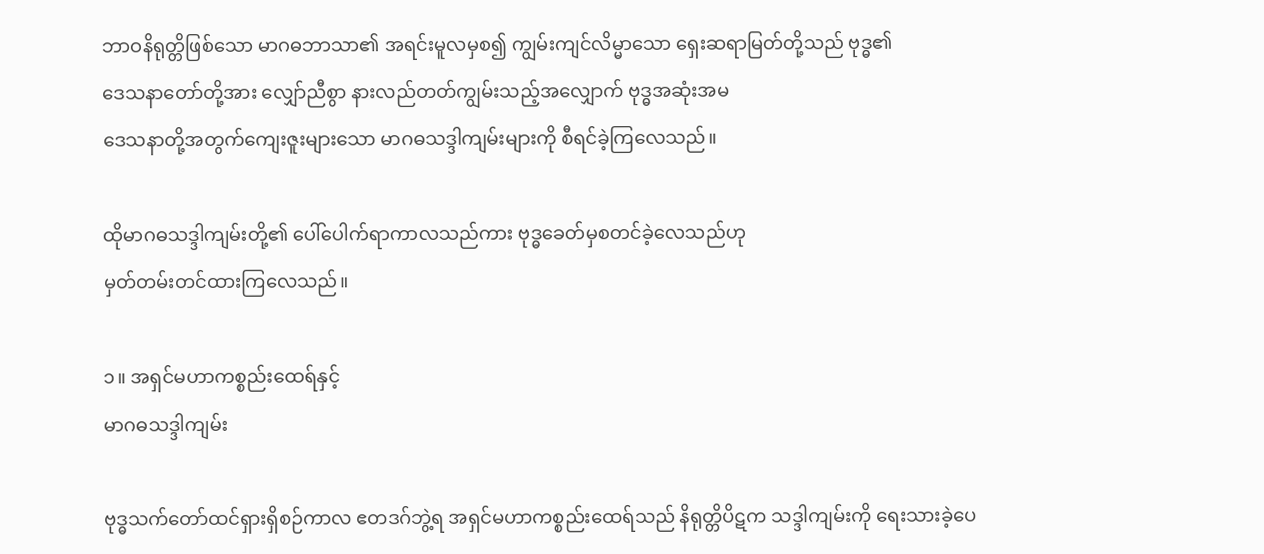ဘာဝနိရုတ္တိဖြစ်သော မာဂဓဘာသာ၏ အရင်းမူလမှစ၍ ကျွမ်းကျင်လိမ္မာသော ရှေးဆရာမြတ်တို့သည် ဗုဒ္ဓ၏
ဒေသနာတော်တို့အား လျှော်ညီစွာ နားလည်တတ်ကျွမ်းသည့်အလျှောက် ဗုဒ္ဓအဆုံးအမ
ဒေသနာတို့အတွက်ကျေးဇူးများသော မာဂဓသဒ္ဒါကျမ်းများကို စီရင်ခဲ့ကြလေသည်။

ထိုမာဂဓသဒ္ဒါကျမ်းတို့၏ ပေါ်ပေါက်ရာကာလသည်ကား ဗုဒ္ဓခေတ်မှစတင်ခဲ့လေသည်ဟု
မှတ်တမ်းတင်ထားကြလေသည်။

၁။ အရှင်မဟာကစ္စည်းထေရ်နှင့်
မာဂဓသဒ္ဒါကျမ်း

ဗုဒ္ဓသက်တော်ထင်ရှားရှိစဉ်ကာလ ဧတဒဂ်ဘွဲ့ရ အရှင်မဟာကစ္စည်းထေရ်သည် နိရုတ္တိပိဋက သဒ္ဒါကျမ်းကို ရေးသားခဲ့ပေ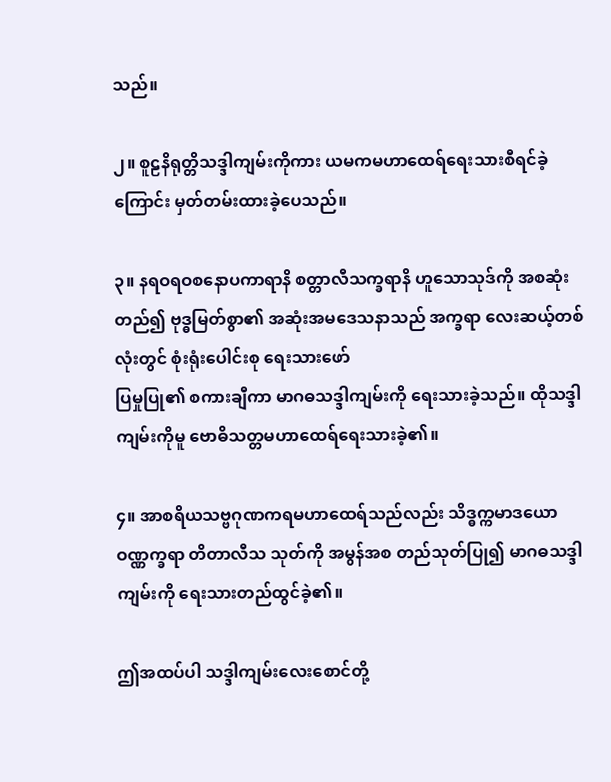သည်။

၂။ စူဠနိရုတ္တိသဒ္ဒါကျမ်းကိုကား ယမကမဟာထေရ်ရေးသားစီရင်ခဲ့ကြောင်း မှတ်တမ်းထားခဲ့ပေသည်။

၃။ နရဝရဝစနောပကာရာနိ စတ္တာလီသက္ခရာနိ ဟူသောသုဒ်ကို အစဆုံးတည်၍ ဗုဒ္ဓမြတ်စွာ၏ အဆုံးအမဒေသနာသည် အက္ခရာ လေးဆယ့်တစ်လုံးတွင် စုံးရုံးပေါင်းစု ရေးသားဖော်
ပြမှုပြု၏ စကားချီကာ မာဂဓသဒ္ဒါကျမ်းကို ရေးသားခဲ့သည်။ ထိုသဒ္ဒါကျမ်းကိုမူ ဗောဓိသတ္တမဟာထေရ်ရေးသားခဲ့၏။

၄။ အာစရိယသဗ္ဗဂုဏကရမဟာထေရ်သည်လည်း သိဒ္ဓက္ကမာဒယော ဝဏ္ဏက္ခရာ တိတာလီသ သုတ်ကို အမွန်အစ တည်သုတ်ပြု၍ မာဂဓသဒ္ဒါကျမ်းကို ရေးသားတည်ထွင်ခဲ့၏။

ဤအထပ်ပါ သဒ္ဒါကျမ်းလေးစောင်တို့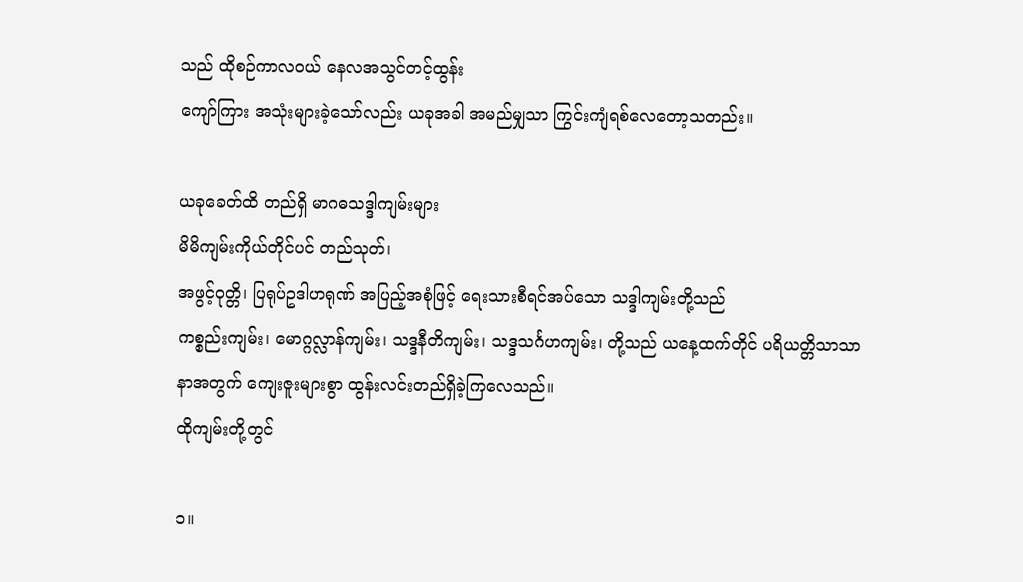သည် ထိုစဉ်ကာလဝယ် နေလအသွင်တင့်ထွန်း
ကျော်ကြား အသုံးများခဲ့သော်လည်း ယခုအခါ အမည်မျှသာ ကြွင်းကျံရစ်လေတော့သတည်း။

ယခုခေတ်ထိ တည်ရှိ မာဂဓသဒ္ဒါကျမ်းများ
မိမိကျမ်းကိုယ်တိုင်ပင် တည်သုတ်၊
အဖွင့်ဝုတ္တိ၊ ပြရုပ်ဥဒါဟရုဏ် အပြည့်အစုံဖြင့် ရေးသားစီရင်အပ်သော သဒ္ဒါကျမ်းတို့သည်
ကစ္စည်းကျမ်း၊ မောဂ္ဂလ္လာန်ကျမ်း၊ သဒ္ဒနီတိကျမ်း၊ သဒ္ဒသင်္ဂဟကျမ်း၊ တို့သည် ယနေ့ထက်တိုင် ပရိယတ္တိသာသာနာအတွက် ကျေးဇူးများစွာ ထွန်းလင်းတည်ရှိခဲ့ကြလေသည်။
ထိုကျမ်းတို့တွင်

၁။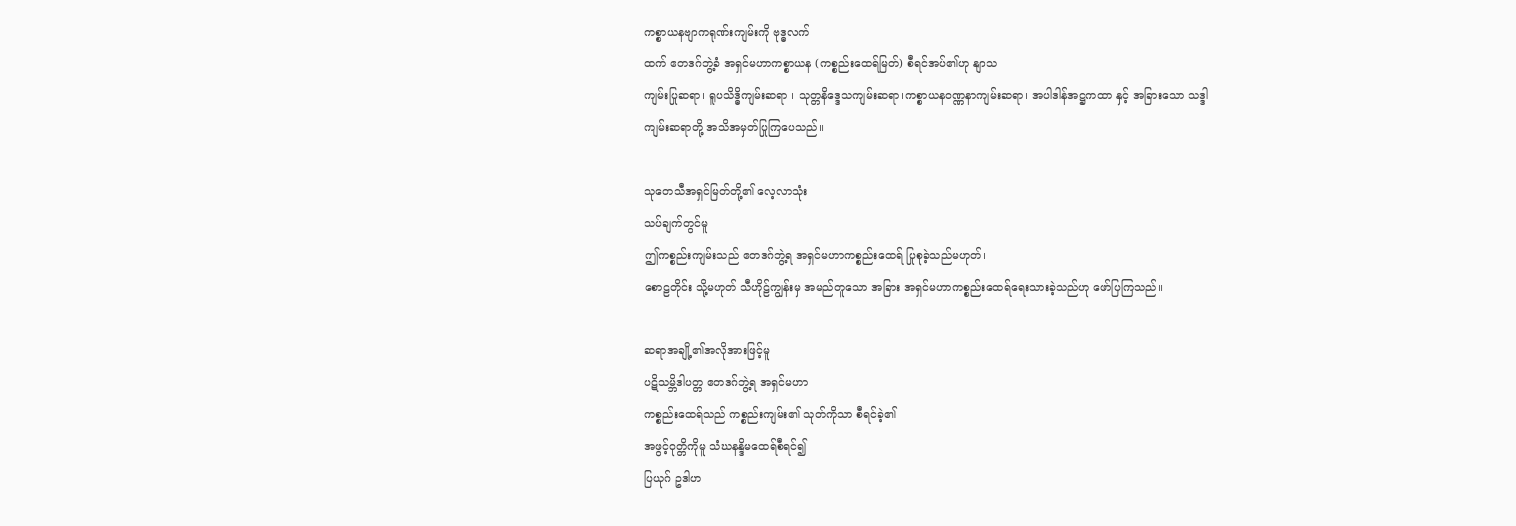ကစ္စာယနဗျာကရုဏ်းကျမ်းကို ဗုဒ္ဓလက်
ထက် ဧတဒဂ်ဘွဲ့ခံ အရှင်မဟာကစ္စာယန (ကစ္စည်းထေရ်မြတ်) စီရင်အပ်၏ဟု နျာသ
ကျမ်းပြုဆရာ၊ ရူပသိဒ္ဓိကျမ်းဆရာ ၊ သုတ္တနိဒ္ဒေသကျမ်းဆရာ၊ကစ္စာယနဝဏ္ဏနာကျမ်းဆရာ၊ အပါဒါန်အဋ္ဌကထာ နှင့် အခြားသော သဒ္ဒါ
ကျမ်းဆရာတို့ အသိအမှတ်ပြုကြပေသည်။

သုတေသီအရှင်မြတ်တို့၏ လေ့လာသုံး
သပ်ချက်တွင်မူ
ဤကစ္စည်းကျမ်းသည် ဧတဒဂ်ဘွဲ့ရ အရှင်မဟာကစ္စည်းထေရ် ပြုစုခဲ့သည်မဟုတ်၊
စောဠတိုင်း သို့မဟုတ် သီဟိုဠ်ကျွန်းမှ အမည်တူသော အခြား အရှင်မဟာကစ္စည်းထေရ်ရေးသားခဲ့သည်ဟု ဖော်ပြကြသည်။

ဆရာအချို့၏အလိုအားဖြင့်မူ
ပဋိသမ္ဘိဒါပတ္တ ဧတဒဂ်ဘွဲ့ရ အရှင်မဟာ
ကစ္စည်းထေရ်သည် ကစ္စည်းကျမ်း၏ သုတ်ကိုသာ စီရင်ခဲ့၏
အဖွင့်ဝုတ္တိကိုမူ သံဃနန္ဒိမထေရ်စီရင်၍
ပြယုဂ် ဥဒါဟ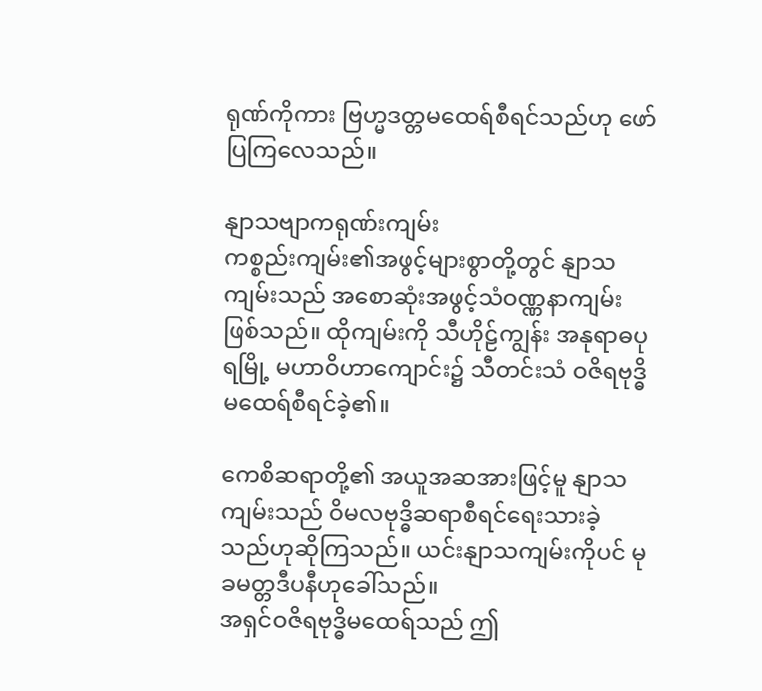ရုဏ်ကိုကား ဗြဟ္မဒတ္တမထေရ်စီရင်သည်ဟု ဖော်ပြကြလေသည်။

နျာသဗျာကရုဏ်းကျမ်း
ကစ္စည်းကျမ်း၏အဖွင့်များစွာတို့တွင် နျာသ
ကျမ်းသည် အစောဆုံးအဖွင့်သံဝဏ္ဏနာကျမ်း
ဖြစ်သည်။ ထိုကျမ်းကို သီဟိုဠ်ကျွန်း အနုရာဓပုရမြို့ မဟာဝိဟာကျောင်း၌ သီတင်းသံ ဝဇိရဗုဒ္ဓိမထေရ်စီရင်ခဲ့၏။

ကေစိဆရာတို့၏ အယူအဆအားဖြင့်မူ နျာသကျမ်းသည် ဝိမလဗုဒ္ဓိဆရာစီရင်ရေးသားခဲ့
သည်ဟုဆိုကြသည်။ ယင်းနျာသကျမ်းကိုပင် မုခမတ္တဒီပနီဟုခေါ်သည်။
အရှင်ဝဇိရဗုဒ္ဓိမထေရ်သည် ဤ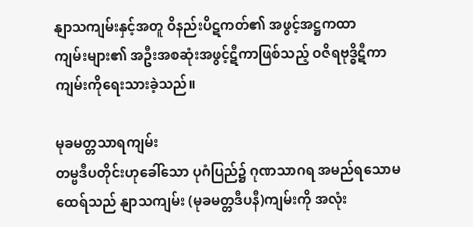နျာသကျမ်းနှင့်အတူ ဝိနည်းပိဋကတ်၏ အဖွင့်အဋ္ဌကထာ
ကျမ်းများ၏ အဦးအစဆုံးအဖွင့်ဋီကာဖြစ်သည့် ဝဇိရဗုဒ္ဓိဋီကာကျမ်းကိုရေးသားခဲ့သည်။

မုခမတ္တသာရကျမ်း
တမ္ဗဒီပတိုင်းဟုခေါ်သော ပုဂံပြည်၌ ဂုဏသာဂရ အမည်ရသောမထေရ်သည် နျာသကျမ်း (မုခမတ္တဒီပနီ)ကျမ်းကို အလုံး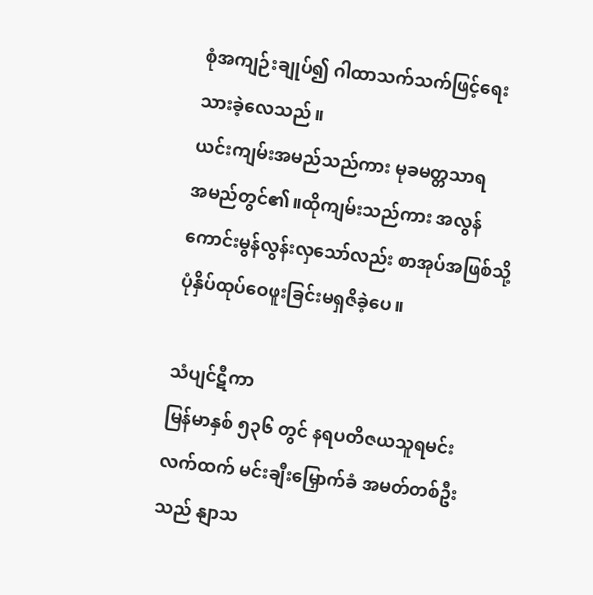စုံအကျဉ်းချုပ်၍ ဂါထာသက်သက်ဖြင့်ရေးသားခဲ့လေသည်။
ယင်းကျမ်းအမည်သည်ကား မုခမတ္တသာရ
အမည်တွင်၏။ထိုကျမ်းသည်ကား အလွန်
ကောင်းမွန်လွန်းလှသော်လည်း စာအုပ်အဖြစ်သို့ ပုံနှိပ်ထုပ်ဝေဖူးခြင်းမရှဇိခဲ့ပေ။

သံပျင်ဋီကာ
မြန်မာနှစ် ၅၃၆ တွင် နရပတိဇယသူရမင်း
လက်ထက် မင်းချီးမြှောက်ခံ အမတ်တစ်ဦး
သည် နျာသ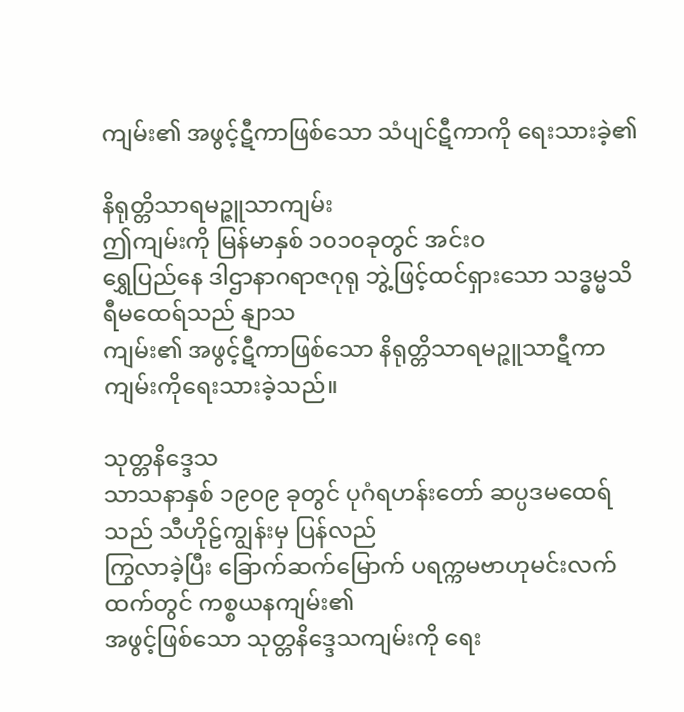ကျမ်း၏ အဖွင့်ဋီကာဖြစ်သော သံပျင်ဋီကာကို ရေးသားခဲ့၏

နိရုတ္တိသာရမဉ္ဇူသာကျမ်း
ဤကျမ်းကို မြန်မာနှစ် ၁၀၁၀ခုတွင် အင်းဝ
ရွှေပြည်နေ ဒါဌာနာဂရာဇဂုရု ဘွဲ့ဖြင့်ထင်ရှားသော သဒ္ဓမ္မသိရီမထေရ်သည် နျာသ
ကျမ်း၏ အဖွင့်ဋီကာဖြစ်သော နိရုတ္တိသာရမဉ္ဇူသာဋီကာကျမ်းကိုရေးသားခဲ့သည်။

သုတ္တနိဒ္ဒေသ
သာသနာနှစ် ၁၉၀၉ ခုတွင် ပုဂံရဟန်းတော် ဆပ္ပဒမထေရ်သည် သီဟိုဠ်ကျွန်းမှ ပြန်လည်
ကြွလာခဲ့ပြီး ခြောက်ဆက်မြောက် ပရက္ကမဗာဟုမင်းလက်ထက်တွင် ကစ္စယနကျမ်း၏
အဖွင့်ဖြစ်သော သုတ္တနိဒ္ဒေသကျမ်းကို ရေး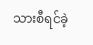သားစီရင်ခဲ့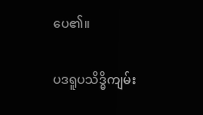ပေ၏။

ပဒရူပသိဒ္ဓိကျမ်း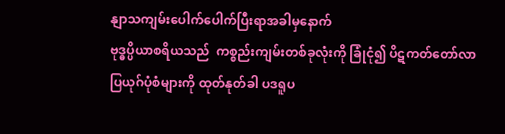နျာသကျမ်းပေါက်ပေါက်ပြီးရာအခါမှနောက်
ဗုဒ္ဓပ္ပိယာစရိယသည်  ကစ္စည်းကျမ်းတစ်ခုလုံးကို ခြုံငုံ၍ ပိဋကတ်တော်လာ ပြယုဂ်ပုံစံများကို ထုတ်နုတ်ခါ ပဒရူပ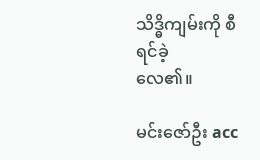သိဒ္ဓိကျမ်းကို စီရင်ခဲ့
လေ၏။

မင်းဇော်ဦး acc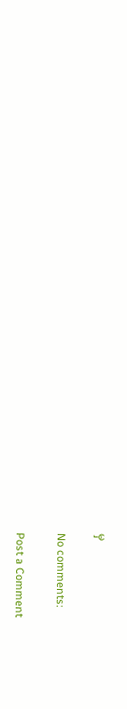မှ

No comments:

Post a Comment